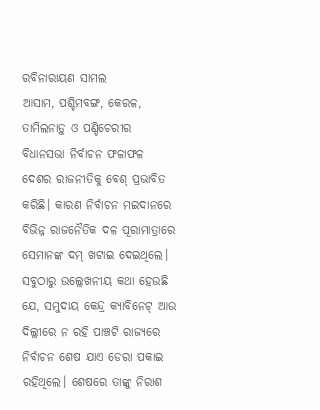ରବିନାରାୟଣ ସାମଲ
ଆସାମ, ପଶ୍ଚିମବଙ୍ଗ, କେରଳ, ତାମିଲନାଡ଼ୁ ଓ ପଣ୍ଡିଚେରୀର ବିଧାନସଭା ନିର୍ବାଚନ ଫଳାଫଳ ଦେଶର ରାଜନୀତିକୁ ବେଶ୍ ପ୍ରଭାବିତ କରିଛି। କାରଣ ନିର୍ବାଚନ ମଇଦାନରେ ବିଭିନ୍ନ ରାଜନୈତିକ ଦଳ ପୂରାମାତ୍ରାରେ ସେମାନଙ୍କ ଦମ୍ ଖଟାଇ ଦେଇଥିଲେ। ସବୁଠାରୁ ଉଲ୍ଲେଖନୀୟ କଥା ହେଉଛି ଯେ, ସମୁଦାୟ କେନ୍ଦ୍ର କ୍ୟାବିନେଟ୍ ଆଉ ଦିଲ୍ଲୀରେ ନ ରହି ପାଞ୍ଚଟି ରାଜ୍ୟରେ ନିର୍ବାଚନ ଶେଷ ଯାଏ ଡେରା ପକାଇ ରହିଥିଲେ। ଶେଷରେ ତାଙ୍କୁ ନିରାଶ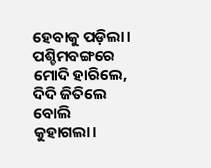ହେବାକୁ ପଡ଼ିଲା। ପଶ୍ଚିମବଙ୍ଗରେ ମୋଦି ହାରିଲେ, ଦିଦି ଜିତିଲେ ବୋଲି କୁହାଗଲା।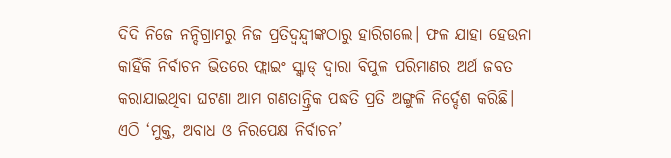ଦିଦି ନିଜେ ନନ୍ଦିଗ୍ରାମରୁ ନିଜ ପ୍ରତିଦ୍ୱନ୍ଦ୍ୱୀଙ୍କଠାରୁ ହାରିଗଲେ। ଫଳ ଯାହା ହେଉନା କାହିଁକି ନିର୍ବାଚନ ଭିତରେ ଫ୍ଲାଇଂ ସ୍କ୍ବାଡ୍ ଦ୍ୱାରା ବିପୁଳ ପରିମାଣର ଅର୍ଥ ଜବତ କରାଯାଇଥିବା ଘଟଣା ଆମ ଗଣତାନ୍ତ୍ରିକ ପଦ୍ଧତି ପ୍ରତି ଅଙ୍ଗୁଳି ନିର୍ଦ୍ଦେଶ କରିଛି। ଏଠି ‘ମୁକ୍ତ, ଅବାଧ ଓ ନିରପେକ୍ଷ ନିର୍ବାଚନ’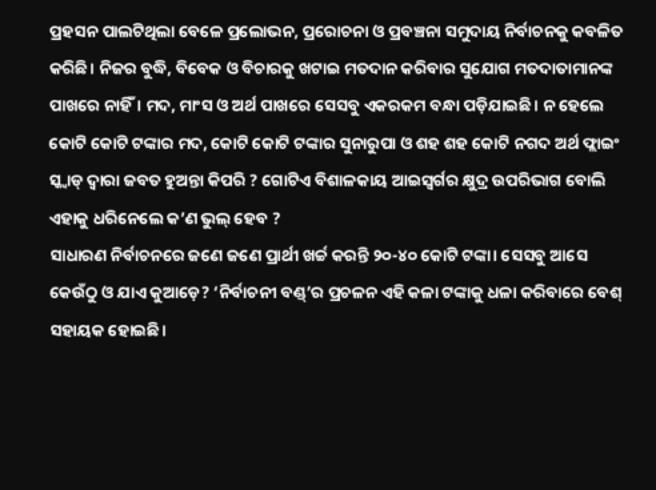ପ୍ରହସନ ପାଲଟିଥିଲା ବେଳେ ପ୍ରଲୋଭନ, ପ୍ରରୋଚନା ଓ ପ୍ରବଞ୍ଚନା ସମୁଦାୟ ନିର୍ବାଚନକୁ କବଳିତ କରିଛି। ନିଜର ବୁଦ୍ଧି, ବିବେକ ଓ ବିଚାରକୁ ଖଟାଇ ମତଦାନ କରିବାର ସୁଯୋଗ ମତଦାତାମାନଙ୍କ ପାଖରେ ନାହିଁ। ମଦ, ମାଂସ ଓ ଅର୍ଥ ପାଖରେ ସେସବୁ ଏକରକମ ବନ୍ଧା ପଡ଼ିଯାଇଛି। ନ ହେଲେ କୋଟି କୋଟି ଟଙ୍କାର ମଦ, କୋଟି କୋଟି ଟଙ୍କାର ସୁନାରୁପା ଓ ଶହ ଶହ କୋଟି ନଗଦ ଅର୍ଥ ଫ୍ଲାଇଂ ସ୍କ୍ବାଡ୍ ଦ୍ୱାରା ଜବତ ହୁଅନ୍ତା କିପରି ? ଗୋଟିଏ ବିଶାଳକାୟ ଆଇସ୍ବର୍ଗର କ୍ଷୁଦ୍ର ଉପରିଭାଗ ବୋଲି ଏହାକୁ ଧରିନେଲେ କ’ଣ ଭୁଲ୍ ହେବ ?
ସାଧାରଣ ନିର୍ବାଚନରେ ଜଣେ ଜଣେ ପ୍ରାର୍ଥୀ ଖର୍ଚ୍ଚ କରନ୍ତି ୨୦-୪୦ କୋଟି ଟଙ୍କା। ସେସବୁ ଆସେ କେଉଁଠୁ ଓ ଯାଏ କୁଆଡ଼େ? ‘ନିର୍ବାଚନୀ ବଣ୍ଡ୍’ର ପ୍ରଚଳନ ଏହି କଳା ଟଙ୍କାକୁ ଧଳା କରିବାରେ ବେଶ୍ ସହାୟକ ହୋଇଛି।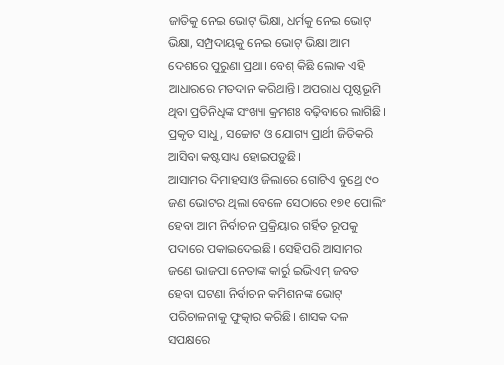ଜାତିକୁ ନେଇ ଭୋଟ୍ ଭିକ୍ଷା, ଧର୍ମକୁ ନେଇ ଭୋଟ୍ ଭିକ୍ଷା, ସମ୍ପ୍ରଦାୟକୁ ନେଇ ଭୋଟ୍ ଭିକ୍ଷା ଆମ ଦେଶରେ ପୁରୁଣା ପ୍ରଥା। ବେଶ୍ କିଛି ଲୋକ ଏହି ଆଧାରରେ ମତଦାନ କରିଥାନ୍ତି। ଅପରାଧ ପୃଷ୍ଠଭୂମି ଥିବା ପ୍ରତିନିଧିଙ୍କ ସଂଖ୍ୟା କ୍ରମଶଃ ବଢ଼ିବାରେ ଲାଗିଛି। ପ୍ରକୃତ ସାଧୁ, ସଚ୍ଚୋଟ ଓ ଯୋଗ୍ୟ ପ୍ରାର୍ଥୀ ଜିତିକରି ଆସିବା କଷ୍ଟସାଧ୍ୟ ହୋଇପଡ଼ୁଛି।
ଆସାମର ଦିମାହସାଓ ଜିଲାରେ ଗୋଟିଏ ବୁଥ୍ରେ ୯୦ ଜଣ ଭୋଟର ଥିଲା ବେଳେ ସେଠାରେ ୧୭୧ ପୋଲିଂ ହେବା ଆମ ନିର୍ବାଚନ ପ୍ରକ୍ରିୟାର ଗର୍ହିତ ରୂପକୁ ପଦାରେ ପକାଇଦେଇଛି। ସେହିପରି ଆସାମର ଜଣେ ଭାଜପା ନେତାଙ୍କ କାର୍ରୁ ଇଭିଏମ୍ ଜବତ ହେବା ଘଟଣା ନିର୍ବାଚନ କମିଶନଙ୍କ ଭୋଟ୍ ପରିଚାଳନାକୁ ଫୁତ୍କାର କରିଛି। ଶାସକ ଦଳ ସପକ୍ଷରେ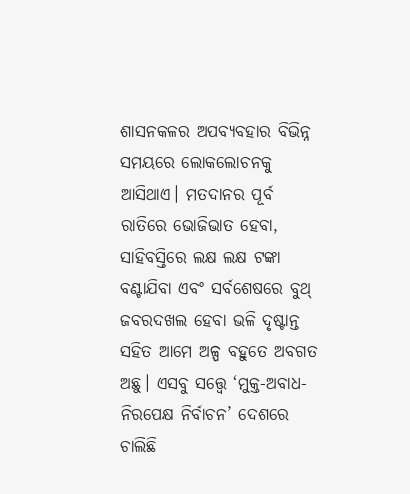ଶାସନକଳର ଅପବ୍ୟବହାର ବିଭିନ୍ନ ସମୟରେ ଲୋକଲୋଚନକୁ ଆସିଥାଏ। ମତଦାନର ପୂର୍ବ ରାତିରେ ଭୋଜିଭାତ ହେବା, ସାହିବସ୍ତିରେ ଲକ୍ଷ ଲକ୍ଷ ଟଙ୍କା ବଣ୍ଟାଯିବା ଏବଂ ସର୍ବଶେଷରେ ବୁଥ୍ ଜବରଦଖଲ ହେବା ଭଳି ଦୃଷ୍ଟାନ୍ତ ସହିତ ଆମେ ଅଳ୍ପ ବହୁତେ ଅବଗତ ଅଛୁ। ଏସବୁ ସତ୍ତ୍ୱେ ‘ମୁକ୍ତ-ଅବାଧ-ନିରପେକ୍ଷ ନିର୍ବାଚନ’ ଦେଶରେ ଚାଲିଛି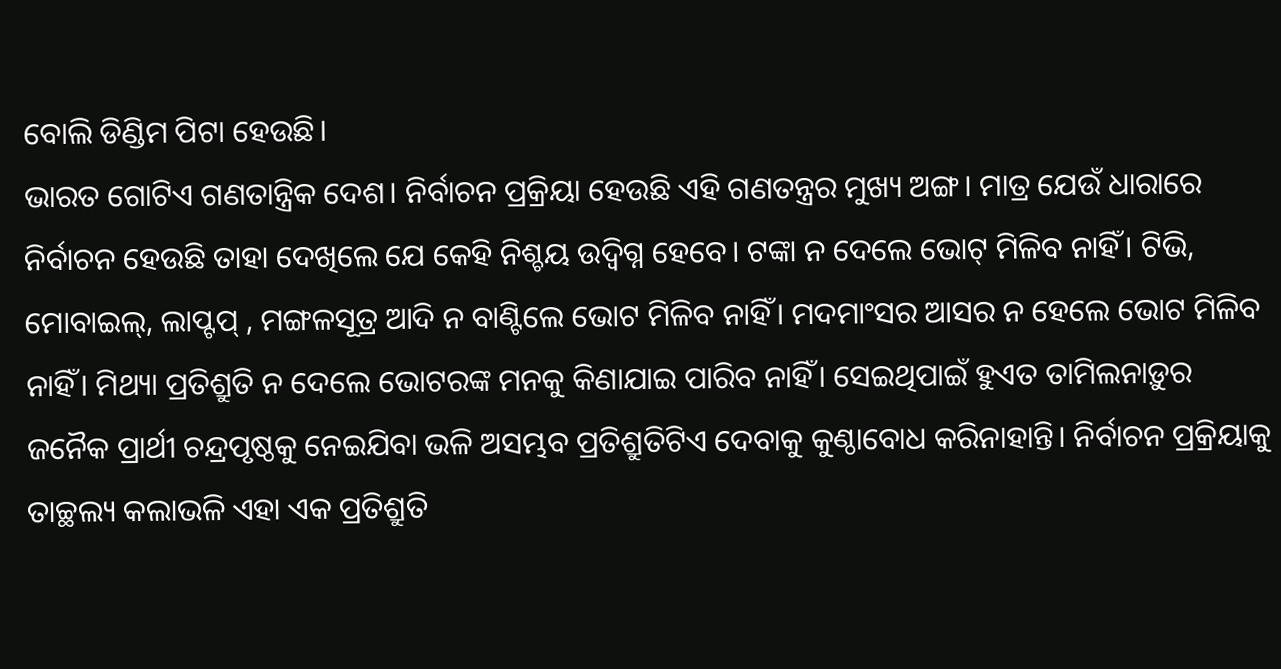ବୋଲି ଡିଣ୍ଡିମ ପିଟା ହେଉଛି।
ଭାରତ ଗୋଟିଏ ଗଣତାନ୍ତ୍ରିକ ଦେଶ। ନିର୍ବାଚନ ପ୍ରକ୍ରିୟା ହେଉଛି ଏହି ଗଣତନ୍ତ୍ରର ମୁଖ୍ୟ ଅଙ୍ଗ। ମାତ୍ର ଯେଉଁ ଧାରାରେ ନିର୍ବାଚନ ହେଉଛି ତାହା ଦେଖିଲେ ଯେ କେହି ନିଶ୍ଚୟ ଉଦ୍ବିଗ୍ନ ହେବେ। ଟଙ୍କା ନ ଦେଲେ ଭୋଟ୍ ମିଳିବ ନାହିଁ। ଟିଭି, ମୋବାଇଲ୍, ଲାପ୍ଟପ୍ , ମଙ୍ଗଳସୂତ୍ର ଆଦି ନ ବାଣ୍ଟିଲେ ଭୋଟ ମିଳିବ ନାହିଁ। ମଦମାଂସର ଆସର ନ ହେଲେ ଭୋଟ ମିଳିବ ନାହିଁ। ମିଥ୍ୟା ପ୍ରତିଶ୍ରୁତି ନ ଦେଲେ ଭୋଟରଙ୍କ ମନକୁ କିଣାଯାଇ ପାରିବ ନାହିଁ। ସେଇଥିପାଇଁ ହୁଏତ ତାମିଲନାଡ଼ୁର ଜନୈକ ପ୍ରାର୍ଥୀ ଚନ୍ଦ୍ରପୃଷ୍ଠକୁ ନେଇଯିବା ଭଳି ଅସମ୍ଭବ ପ୍ରତିଶ୍ରୁତିଟିଏ ଦେବାକୁ କୁଣ୍ଠାବୋଧ କରିନାହାନ୍ତି। ନିର୍ବାଚନ ପ୍ରକ୍ରିୟାକୁ ତାଚ୍ଛଲ୍ୟ କଲାଭଳି ଏହା ଏକ ପ୍ରତିଶ୍ରୁତି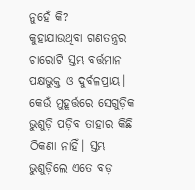ନୁହେଁ କି?
କୁହାଯାଉଥିବା ଗଣତନ୍ତ୍ରର ଚାରୋଟି ସ୍ତମ୍ଭ ବର୍ତ୍ତମାନ ପକ୍ଷଭୁକ୍ତ ଓ ଦୁର୍ବଳପ୍ରାୟ। କେଉଁ ମୁହୂର୍ତ୍ତରେ ସେଗୁଡ଼ିକ ଭୁଶୁଡ଼ି ପଡ଼ିବ ତାହାର କିଛି ଠିକଣା ନାହିଁ। ସ୍ତମ୍ଭ ଭୁଶୁଡ଼ିଲେ ଏତେ ବଡ଼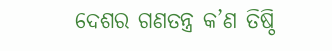ଦେଶର ଗଣତନ୍ତ୍ର କ’ଣ ତିଷ୍ଠି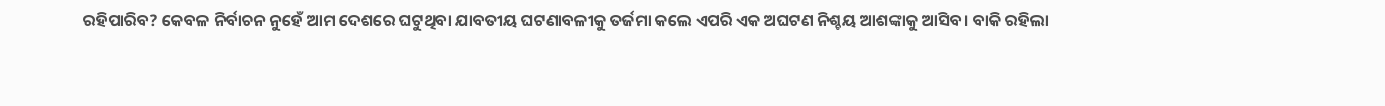ରହିପାରିବ? କେବଳ ନିର୍ବାଚନ ନୁହେଁ ଆମ ଦେଶରେ ଘଟୁଥିବା ଯାବତୀୟ ଘଟଣାବଳୀକୁ ତର୍ଜମା କଲେ ଏପରି ଏକ ଅଘଟଣ ନିଶ୍ଚୟ ଆଶଙ୍କାକୁ ଆସିବ। ବାକି ରହିଲା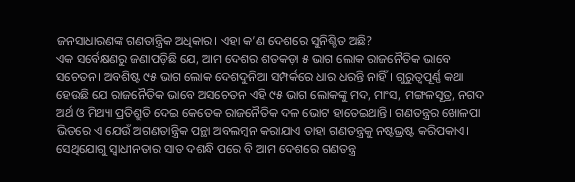ଜନସାଧାରଣଙ୍କ ଗଣତାନ୍ତ୍ରିକ ଅଧିକାର। ଏହା କ’ଣ ଦେଶରେ ସୁନିଶ୍ଚିତ ଅଛି?
ଏକ ସର୍ବେକ୍ଷଣରୁ ଜଣାପଡ଼ିଛି ଯେ, ଆମ ଦେଶର ଶତକଡ଼ା ୫ ଭାଗ ଲୋକ ରାଜନୈତିକ ଭାବେ ସଚେତନ। ଅବଶିଷ୍ଟ ୯୫ ଭାଗ ଲୋକ ଦେଶଦୁନିଆ ସମ୍ପର୍କରେ ଧାର ଧରନ୍ତି ନାହିଁ। ଗୁରୁତ୍ୱପୂର୍ଣ୍ଣ କଥା ହେଉଛି ଯେ ରାଜନୈତିକ ଭାବେ ଅସଚେତନ ଏହି ୯୫ ଭାଗ ଲୋକଙ୍କୁ ମଦ, ମାଂସ, ମଙ୍ଗଳସୂତ୍ର, ନଗଦ ଅର୍ଥ ଓ ମିଥ୍ୟା ପ୍ରତିଶ୍ରୁତି ଦେଇ କେତେକ ରାଜନୈତିକ ଦଳ ଭୋଟ ହାତେଇଥାନ୍ତି। ଗଣତନ୍ତ୍ରର ଖୋଳପା ଭିତରେ ଏ ଯେଉଁ ଅଗଣତାନ୍ତ୍ରିକ ପନ୍ଥା ଅବଲମ୍ବନ କରାଯାଏ ତାହା ଗଣତନ୍ତ୍ରକୁ ନଷ୍ଟଭ୍ରଷ୍ଟ କରିପକାଏ। ସେଥିଯୋଗୁ ସ୍ବାଧୀନତାର ସାତ ଦଶନ୍ଧି ପରେ ବି ଆମ ଦେଶରେ ଗଣତନ୍ତ୍ର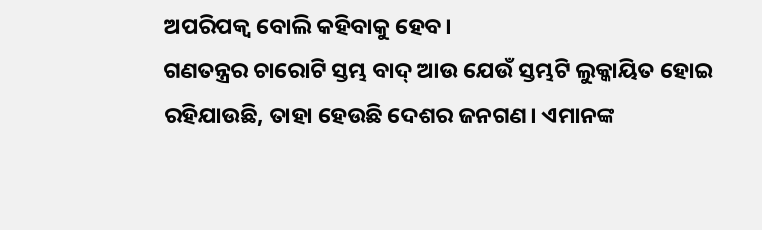ଅପରିପକ୍ୱ ବୋଲି କହିବାକୁ ହେବ।
ଗଣତନ୍ତ୍ରର ଚାରୋଟି ସ୍ତମ୍ଭ ବାଦ୍ ଆଉ ଯେଉଁ ସ୍ତମ୍ଭଟି ଲୁକ୍କାୟିତ ହୋଇ ରହିଯାଉଛି, ତାହା ହେଉଛି ଦେଶର ଜନଗଣ। ଏମାନଙ୍କ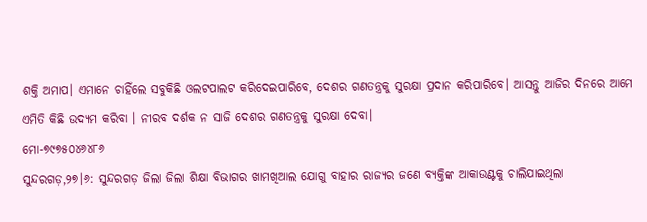ଶକ୍ତି ଅମାପ। ଏମାନେ ଚାହିଁଲେ ସବୁକିଛି ଓଲଟପାଲଟ କରିଦେଇପାରିବେ, ଦେଶର ଗଣତନ୍ତ୍ରକୁ ସୁରକ୍ଷା ପ୍ରଦାନ କରିପାରିବେ। ଆସନ୍ତୁ ଆଜିର ଦିନରେ ଆମେ ଏମିତି କିଛି ଉଦ୍ୟମ କରିବା । ନୀରବ ଦର୍ଶକ ନ ସାଜି ଦେଶର ଗଣତନ୍ତ୍ରକୁ ସୁରକ୍ଷା ଦେବା।
ମୋ-୭୯୭୫୦୪୬୪୮୬
ସୁନ୍ଦରଗଡ଼,୨୭।୬: ସୁନ୍ଦରଗଡ଼ ଜିଲା ଜିଲା ଶିକ୍ଷା ବିଭାଗର ଖାମଖିଆଲ ଯୋଗୁ ବାହାର ରାଜ୍ୟର ଜଣେ ବ୍ୟକ୍ତିଙ୍କ ଆକାଉଣ୍ଟକୁ ଚାଲିଯାଇଥିଲା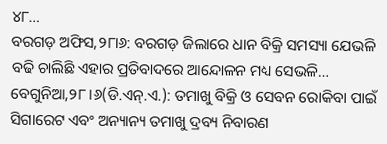୪୮…
ବରଗଡ଼ ଅଫିସ,୨୮ା୬: ବରଗଡ଼ ଜିଲାରେ ଧାନ ବିକ୍ରି ସମସ୍ୟା ଯେଭଳି ବଢି ଚାଲିଛି ଏହାର ପ୍ରତିବାଦରେ ଆନ୍ଦୋଳନ ମଧ୍ୟ ସେଭଳି…
ବେଗୁନିଆ,୨୮।୬(ଡି.ଏନ୍.ଏ.): ତମାଖୁ ବିକ୍ରି ଓ ସେବନ ରୋକିବା ପାଇଁ ସିଗାରେଟ ଏବଂ ଅନ୍ୟାନ୍ୟ ତମାଖୁ ଦ୍ରବ୍ୟ ନିବାରଣ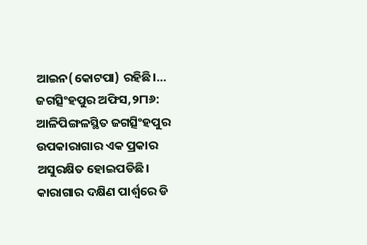ଆଇନ(କୋଟପା) ରହିଛି।…
ଜଗତ୍ସିଂହପୁର ଅଫିସ,୨୮ା୬: ଆଳିପିଙ୍ଗଳସ୍ଥିତ ଜଗତ୍ସିଂହପୁର ଉପକାରାଗାର ଏକ ପ୍ରକାର ଅସୁରକ୍ଷିତ ହୋଇପଡିଛି। କାରାଗାର ଦକ୍ଷିଣ ପାର୍ଶ୍ୱରେ ଡି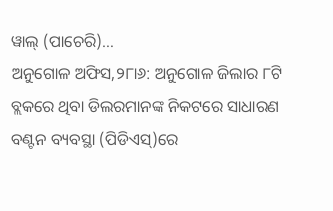ୱାଲ୍ (ପାଚେରି)…
ଅନୁଗୋଳ ଅଫିସ,୨୮ା୬: ଅନୁଗୋଳ ଜିଲାର ୮ଟି ବ୍ଲକରେ ଥିବା ଡିଲରମାନଙ୍କ ନିକଟରେ ସାଧାରଣ ବଣ୍ଟନ ବ୍ୟବସ୍ଥା (ପିଡିଏସ୍)ରେ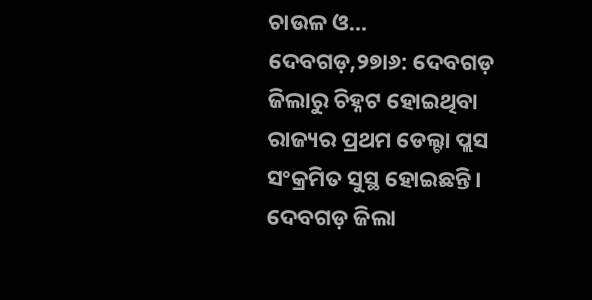ଚାଉଳ ଓ…
ଦେବଗଡ଼,୨୭ା୬: ଦେବଗଡ଼ ଜିଲାରୁ ଚିହ୍ନଟ ହୋଇଥିବା ରାଜ୍ୟର ପ୍ରଥମ ଡେଲ୍ଟା ପ୍ଲସ ସଂକ୍ରମିତ ସୁସ୍ଥ ହୋଇଛନ୍ତି। ଦେବଗଡ଼ ଜିଲା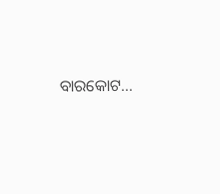ବାରକୋଟ…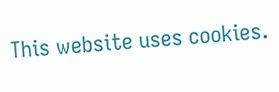This website uses cookies.